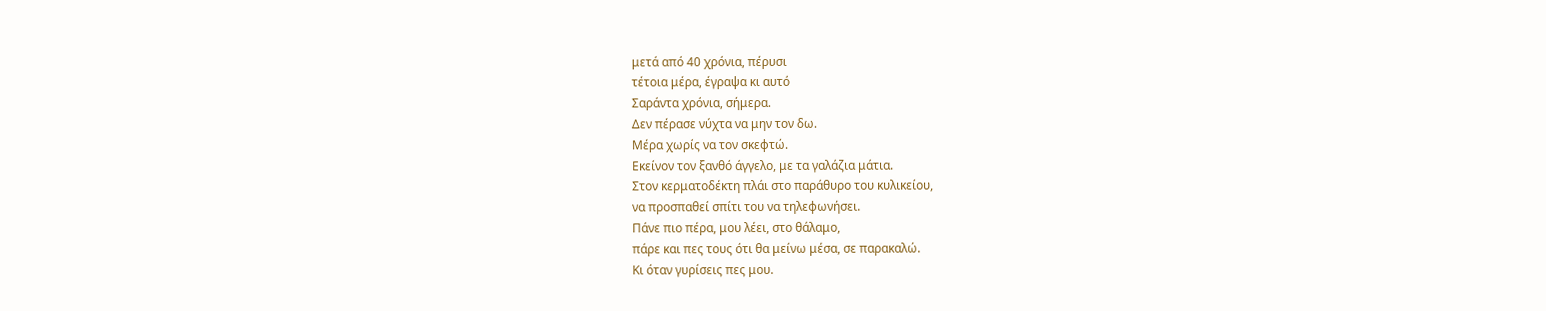μετά από 40 χρόνια, πέρυσι
τέτοια μέρα, έγραψα κι αυτό
Σαράντα χρόνια, σήμερα.
Δεν πέρασε νύχτα να μην τον δω.
Μέρα χωρίς να τον σκεφτώ.
Εκείνον τον ξανθό άγγελο, με τα γαλάζια μάτια.
Στον κερματοδέκτη πλάι στο παράθυρο του κυλικείου,
να προσπαθεί σπίτι του να τηλεφωνήσει.
Πάνε πιο πέρα, μου λέει, στο θάλαμο,
πάρε και πες τους ότι θα μείνω μέσα, σε παρακαλώ.
Κι όταν γυρίσεις πες μου.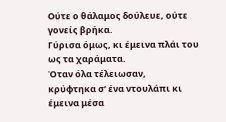Ούτε ο θάλαμος δούλευε, ούτε γονείς βρήκα.
Γύρισα όμως, κι έμεινα πλάι του ως τα χαράματα.
Όταν όλα τέλειωσαν,
κρύφτηκα σ’ ένα ντουλάπι κι έμεινα μέσα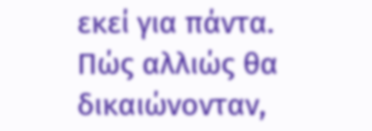εκεί για πάντα.
Πώς αλλιώς θα δικαιώνονταν,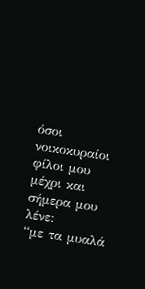όσοι νοικοκυραίοι φίλοι μου μέχρι και σήμερα μου λένε:
“με τα μυαλά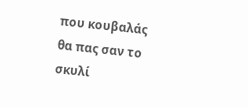που κουβαλάς
θα πας σαν το σκυλί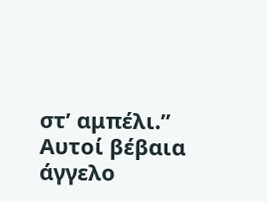στ’ αμπέλι.”
Αυτοί βέβαια άγγελο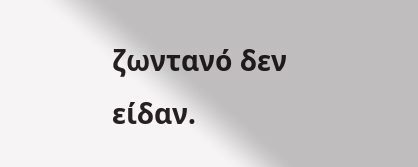ζωντανό δεν είδαν.